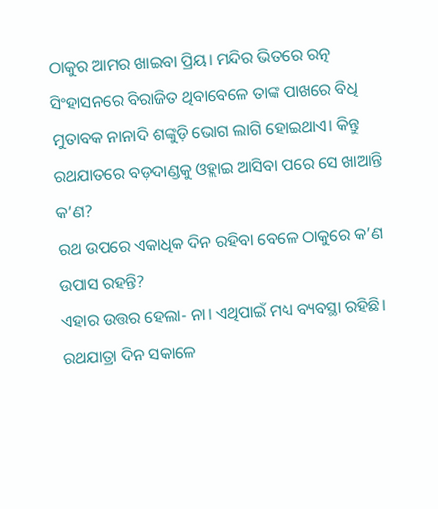ଠାକୁର ଆମର ଖାଇବା ପ୍ରିୟ। ମନ୍ଦିର ଭିତରେ ରତ୍ନ ସିଂହାସନରେ ବିରାଜିତ ଥିବାବେଳେ ତାଙ୍କ ପାଖରେ ବିଧି ମୁତାବକ ନାନାଦି ଶଙ୍କୁଡ଼ି ଭୋଗ ଲାଗି ହୋଇଥାଏ। କିନ୍ତୁ ରଥଯାତରେ ବଡ଼ଦାଣ୍ଡକୁ ଓହ୍ଲାଇ ଆସିବା ପରେ ସେ ଖାଆନ୍ତି କ’ଣ?
ରଥ ଉପରେ ଏକାଧିକ ଦିନ ରହିବା ବେଳେ ଠାକୁରେ କ’ଣ ଉପାସ ରହନ୍ତି?
ଏହାର ଉତ୍ତର ହେଲା- ନା। ଏଥିପାଇଁ ମଧ୍ୟ ବ୍ୟବସ୍ଥା ରହିଛି।
ରଥଯାତ୍ରା ଦିନ ସକାଳେ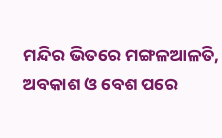ମନ୍ଦିର ଭିତରେ ମଙ୍ଗଳଆଳତି, ଅବକାଶ ଓ ବେଶ ପରେ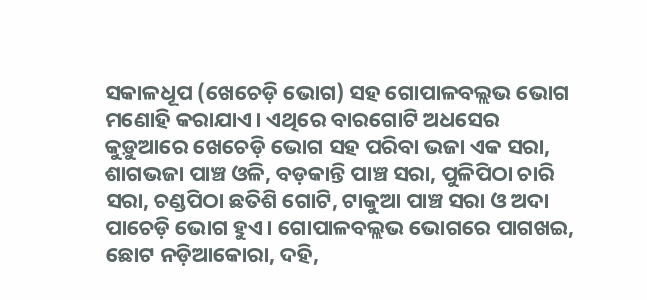ସକାଳଧୂପ (ଖେଚେଡ଼ି ଭୋଗ) ସହ ଗୋପାଳବଲ୍ଲଭ ଭୋଗ ମଣୋହି କରାଯାଏ। ଏଥିରେ ବାରଗୋଟି ଅଧସେର କୁଡ଼ୁଆରେ ଖେଚେଡ଼ି ଭୋଗ ସହ ପରିବା ଭଜା ଏକ ସରା, ଶାଗଭଜା ପାଞ୍ଚ ଓଳି, ବଡ଼କାନ୍ତି ପାଞ୍ଚ ସରା, ପୁଳିପିଠା ଚାରି ସରା, ଚଣ୍ଡପିଠା ଛତିଶି ଗୋଟି, ଟାକୁଆ ପାଞ୍ଚ ସରା ଓ ଅଦା ପାଚେଡ଼ି ଭୋଗ ହୁଏ। ଗୋପାଳବଲ୍ଲଭ ଭୋଗରେ ପାଗଖଇ, ଛୋଟ ନଡ଼ିଆକୋରା, ଦହି,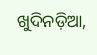ଖୁଦିନଡ଼ିଆ,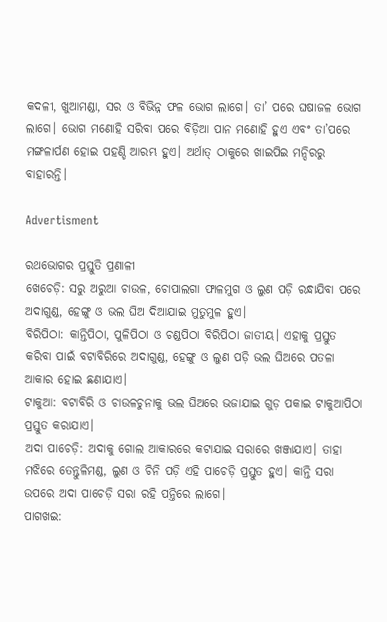କଦଳୀ, ଖୁଆମଣ୍ଡା, ସର ଓ ବିଭିନ୍ନ ଫଳ ଭୋଗ ଲାଗେ। ତା’ ପରେ ଘଷାଜଳ ଭୋଗ ଲାଗେ। ଭୋଗ ମଣୋହି ସରିବା ପରେ ବିଡ଼ିଆ ପାନ ମଣୋହି ହୁଏ ଏବଂ ତା’ପରେ ମଙ୍ଗଳାର୍ପଣ ହୋଇ ପହଣ୍ଡି ଆରମ୍ଭ ହୁଏ। ଅର୍ଥାତ୍‌ ଠାକୁରେ ଖାଇପିଇ ମନ୍ଦିରରୁ ବାହାରନ୍ତି।

Advertisment

ରଥଭୋଗର ପ୍ରସ୍ତୁତି ପ୍ରଣାଳୀ
ଖେଚେଡ଼ି: ସରୁ ଅରୁଆ ଚାଉଳ, ଚୋପାଲଗା ଫାଳମୁଗ ଓ ଲୁଣ ପଡ଼ି ରନ୍ଧାଯିବା ପରେ ଅଦାଗୁଣ୍ଡ, ହେଙ୍ଗୁ ଓ ଭଲ ଘିଅ ଦିଆଯାଇ ମୁତୁମୁଳ ହୁଏ।
ବିରିପିଠା: କାନ୍ତିପିଠା, ପୁଳିପିଠା ଓ ଚଣ୍ଡପିଠା ବିରିପିଠା ଜାତୀୟ। ଏହାକୁ ପ୍ରସ୍ତୁତ କରିବା ପାଇଁ ବଟାବିରିରେ ଅଦାଗୁଣ୍ଡ, ହେଙ୍ଗୁ ଓ ଲୁଣ ପଡ଼ି ଭଲ ଘିଅରେ ପତଳା ଆକାର ହୋଇ ଛଣାଯାଏ।
ଟାକୁଆ: ବଟାବିରି ଓ ଚାଉଳଚୁନାକୁ ଭଲ ଘିଅରେ ଭଜାଯାଇ ଗୁଡ଼ ପକାଇ ଟାକୁଆପିଠା ପ୍ରସ୍ତୁତ କରାଯାଏ।
ଅଦା ପାଚେଡ଼ି: ଅଦାକୁ ଗୋଲ ଆକାରରେ କଟାଯାଇ ସରାରେ ଖଞ୍ଜାଯାଏ। ତାହା ମଝିରେ ତେନ୍ତୁଳିମଣ୍ଡ, ଲୁଣ ଓ ଚିନି ପଡ଼ି ଏହି ପାଚେଡ଼ି ପ୍ରସ୍ତୁତ ହୁଏ। କାନ୍ତି ସରା ଉପରେ ଅଦା ପାଚେଡ଼ି ସରା ରହି ପନ୍ତିରେ ଲାଗେ।
ପାଗଖଇ: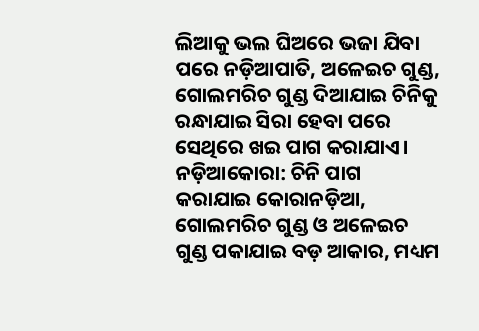ଲିଆକୁ ଭଲ ଘିଅରେ ଭଜା ଯିବା ପରେ ନଡ଼ିଆପାତି, ଅଳେଇଚ ଗୁଣ୍ଡ, ଗୋଲମରିଚ ଗୁଣ୍ଡ ଦିଆଯାଇ ଚିନିକୁ ରନ୍ଧାଯାଇ ସିରା ହେବା ପରେ ସେଥିରେ ଖଇ ପାଗ କରାଯାଏ।
ନଡ଼ିଆକୋରା: ଚିନି ପାଗ କରାଯାଇ କୋରାନଡ଼ିଆ, ଗୋଲମରିଚ ଗୁଣ୍ଡ ଓ ଅଳେଇଚ ଗୁଣ୍ଡ ପକାଯାଇ ବଡ଼ ଆକାର, ମଧ୍ୟମ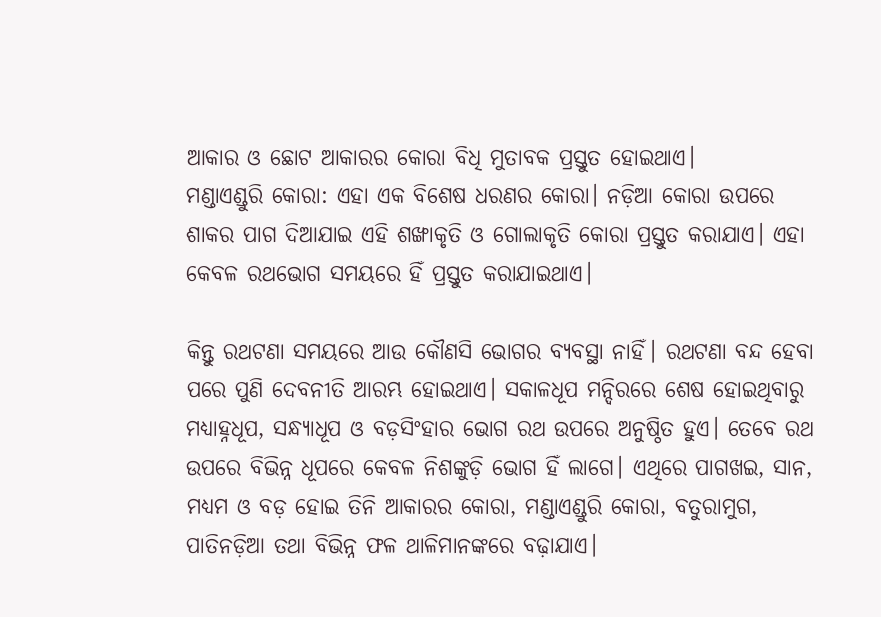ଆକାର ଓ ଛୋଟ ଆକାରର କୋରା ବିଧି ମୁତାବକ ପ୍ରସ୍ତୁତ ହୋଇଥାଏ।
ମଣ୍ଡାଏଣ୍ଡୁରି କୋରା: ଏହା ଏକ ବିଶେଷ ଧରଣର କୋରା। ନଡ଼ିଆ କୋରା ଉପରେ ଶାକର ପାଗ ଦିଆଯାଇ ଏହି ଶଙ୍ଖାକୃତି ଓ ଗୋଲାକୃତି କୋରା ପ୍ରସ୍ତୁତ କରାଯାଏ। ଏହା କେବଳ ରଥଭୋଗ ସମୟରେ ହିଁ ପ୍ରସ୍ତୁତ କରାଯାଇଥାଏ।

କିନ୍ତୁ ରଥଟଣା ସମୟରେ ଆଉ କୌଣସି ଭୋଗର ବ୍ୟବସ୍ଥା ନାହିଁ। ରଥଟଣା ବନ୍ଦ ହେବା ପରେ ପୁଣି ଦେବନୀତି ଆରମ୍ଭ ହୋଇଥାଏ। ସକାଳଧୂପ ମନ୍ଦିରରେ ଶେଷ ହୋଇଥିବାରୁ ମଧ୍ୟାହ୍ନଧୂପ, ସନ୍ଧ୍ୟାଧୂପ ଓ ବଡ଼ସିଂହାର ଭୋଗ ରଥ ଉପରେ ଅନୁଷ୍ଠିତ ହୁଏ। ତେବେ ରଥ ଉପରେ ବିଭିନ୍ନ ଧୂପରେ କେବଳ ନିଶଙ୍କୁଡ଼ି ଭୋଗ ହିଁ ଲାଗେ। ଏଥିରେ ପାଗଖଇ, ସାନ, ମଧ୍ୟମ ଓ ବଡ଼ ହୋଇ ତିନି ଆକାରର କୋରା, ମଣ୍ଡାଏଣ୍ଡୁରି କୋରା, ବତୁରାମୁଗ, ପାତିନଡ଼ିଆ ତଥା ବିଭିନ୍ନ ଫଳ ଥାଳିମାନଙ୍କରେ ବଢ଼ାଯାଏ।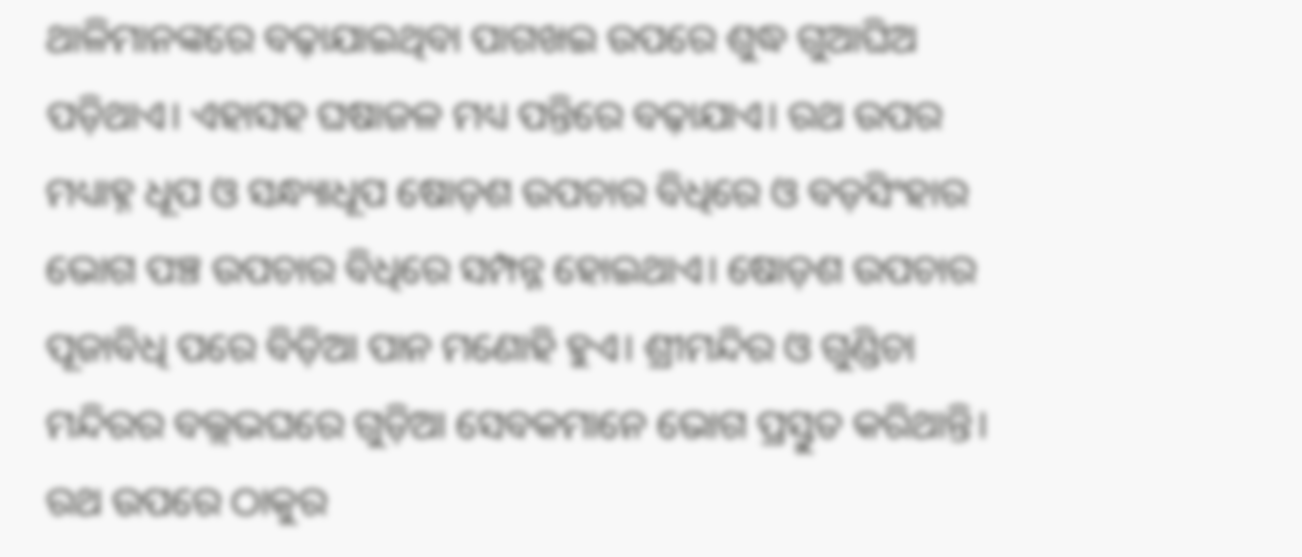ଥାଳିମାନଙ୍କରେ ବଢ଼ାଯାଇଥିବା ପାଗଖଇ ଉପରେ ଶୁଦ୍ଧ ଗୁଆଘିଅ ପଡ଼ିଥାଏ। ଏହାସହ ଘଷାଜଳ ମଧ୍ୟ ପନ୍ତିରେ ବଢ଼ାଯାଏ। ରଥ ଉପର ମଧ୍ୟାହ୍ନ ଧୂପ ଓ ସନ୍ଧ୍ୟାଧୂପ ଷୋଡ଼ଶ ଉପଚାର ବିଧିରେ ଓ ବଡ଼ସିଂହାର ଭୋଗ ପଞ୍ଚ ଉପଚାର ବିଧିରେ ସମ୍ପନ୍ନ ହୋଇଥାଏ। ଷୋଡ଼ଶ ଉପଚାର ପୂଜାବିଧି ପରେ ବିଡ଼ିଆ ପାନ ମଣୋହି ହୁଏ। ଶ୍ରୀମନ୍ଦିର ଓ ଗୁଣ୍ଡିଚା ମନ୍ଦିରର ବଲ୍ଲଭଘରେ ଗୁଡ଼ିଆ ସେବକମାନେ ଭୋଗ ପ୍ରସ୍ତୁତ କରିଥାନ୍ତି। ରଥ ଉପରେ ଠାକୁର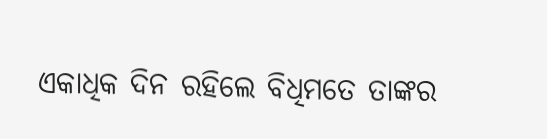ଏକାଧିକ ଦିନ ରହିଲେ ବିଧିମତେ ତାଙ୍କର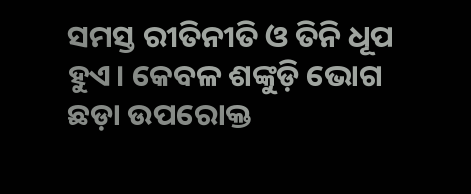ସମସ୍ତ ରୀତିନୀତି ଓ ତିନି ଧୂପ ହୁଏ। କେବଳ ଶଙ୍କୁଡ଼ି ଭୋଗ ଛଡ଼ା ଉପରୋକ୍ତ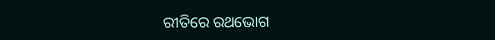ରୀତିରେ ରଥଭୋଗ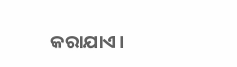କରାଯାଏ।